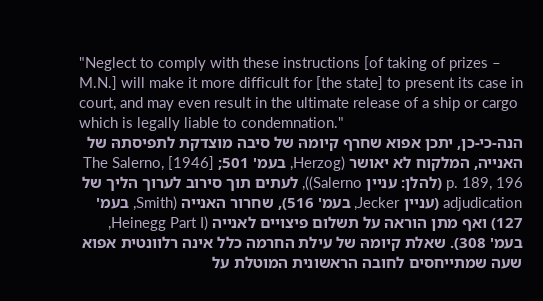"Neglect to comply with these instructions [of taking of prizes – M.N.] will make it more difficult for [the state] to present its case in court, and may even result in the ultimate release of a ship or cargo which is legally liable to condemnation."
הנה-כי-כן, יתכן אפוא שחרף קיומהּ של סיבה מוצדקת לתפיסתהּ של האנייה, המלקוח לא יאושר (Herzog, בעמ' 501; The Salerno, [1946] p. 189, 196 (להלן: עניין Salerno)), לעתים תוך סירוב לערוך הליך של adjudication (עניין Jecker, בעמ' 516), שחרור האנייה (Smith, בעמ' 127) ואף מתן הוראה על תשלום פיצויים לאנייה (Heinegg Part I, בעמ' 308). שאלת קיומהּ של עילת החרמה כלל אינה רלוונטית אפוא שעה שמתייחסים לחובה הראשונית המוטלת על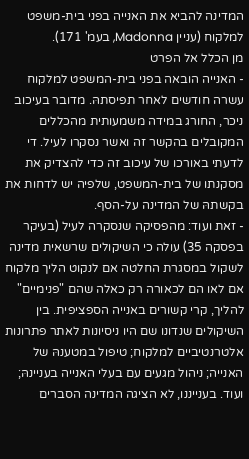המדינה להביא את האנייה בפני בית-משפט למלקוח (עניין Madonna, בעמ' 171).
מן הכלל אל הפרט
- האנייה הובאה בפני בית-המשפט למלקוח עשרה חודשים לאחר תפיסתהּ. מדובר בעיכוב ניכר, החורג במידה משמעותית מהכללים המקובלים בהקשר זה ואשר נסקרו לעיל. די לדעתי באורכו של עיכוב זה כדי להצדיק את מסקנתו של בית-המשפט, שלפיה יש לדחות את בקשתהּ של המדינה על-הסף.
- זאת ועוד: מהפסיקה שנסקרה לעיל (בעיקר בפסקה 35) עולה כי השיקולים שרשאית מדינה לשקול במסגרת החלטה אם לנקוט הליך מלקוח אם לאו הם לכאורה רק כאלה שהם "פנימיים" להליך, קרי קשורים באנייה הספציפית. בין השיקולים שנדונו שם היו ניסיונות לאתר פתרונות אלטרנטיביים למלקוח; טיפול במטענהּ של האנייה; ניהול מגעים עם בעלי האנייה בעניינהּ; ועוד. בענייננו, לא הציגה המדינה הסברים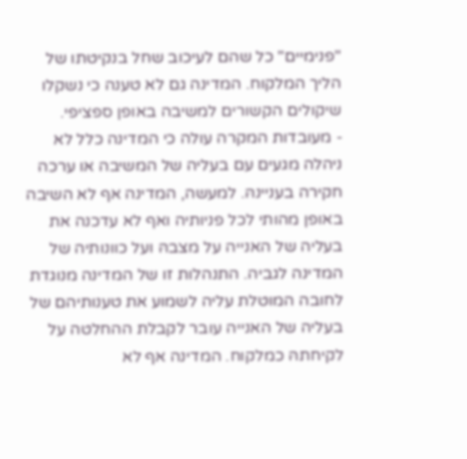"פנימיים" כל שהם לעיכוב שחל בנקיטתו של הליך המלקוח. המדינה גם לא טענה כי נשקלו שיקולים הקשורים למשיבה באופן ספציפי.
- מעובדות המקרה עולה כי המדינה כלל לא ניהלה מגעים עם בעליה של המשיבה או ערכה חקירה בעניינהּ. למעשה, המדינה אף לא השיבה באופן מהותי לכל פניותיה ואף לא עדכנה את בעליה של האנייה על מצבהּ ועל כוונותיה של המדינה לגביה. התנהלות זו של המדינה מנוגדת לחובה המוטלת עליה לשמוע את טענותיהם של בעליה של האנייה עובר לקבלת ההחלטה על לקיחתהּ כמלקוח. המדינה אף לא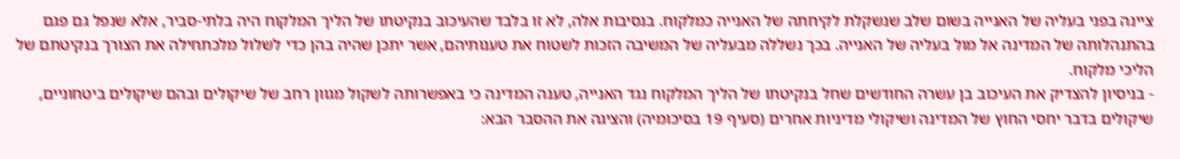ציינה בפני בעליה של האנייה בשום שלב שנשקלת לקיחתהּ של האנייה כמלקוח. בנסיבות אלה, לא זו בלבד שהעיכוב בנקיטתו של הליך המלקוח היה בלתי-סביר, אלא שנפל גם פגם בהתנהלותהּ של המדינה אל מול בעליה של האנייה. בכך נשללה מבעליה של המשיבה הזכות לשטוח את טענותיהם, אשר יתכן שהיה בהן כדי לשלול מלכתחילה את הצורך בנקיטתם של הליכי מלקוח.
- בניסיון להצדיק את העיכוב בן עשרה החודשים שחל בנקיטתו של הליך המלקוח נגד האנייה, טענה המדינה כי באפשרותהּ לשקול מגוון רחב של שיקולים ובהם שיקולים ביטחוניים, שיקולים בדבר יחסי החוץ של המדינה ושיקולי מדיניות אחרים (סעיף 19 בסיכומיה) והציגה את ההסבר הבא: